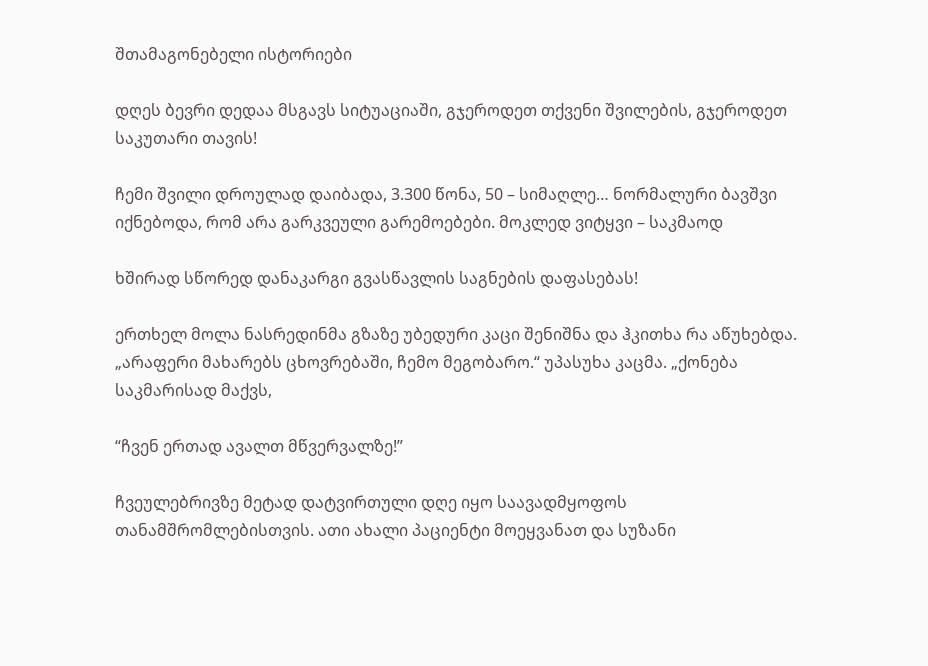შთამაგონებელი ისტორიები

დღეს ბევრი დედაა მსგავს სიტუაციაში, გჯეროდეთ თქვენი შვილების, გჯეროდეთ საკუთარი თავის!

ჩემი შვილი დროულად დაიბადა, 3.300 წონა, 50 – სიმაღლე… ნორმალური ბავშვი იქნებოდა, რომ არა გარკვეული გარემოებები. მოკლედ ვიტყვი – საკმაოდ

ხშირად სწორედ დანაკარგი გვასწავლის საგნების დაფასებას!

ერთხელ მოლა ნასრედინმა გზაზე უბედური კაცი შენიშნა და ჰკითხა რა აწუხებდა. „არაფერი მახარებს ცხოვრებაში, ჩემო მეგობარო.“ უპასუხა კაცმა. „ქონება საკმარისად მაქვს,

“ჩვენ ერთად ავალთ მწვერვალზე!”

ჩვეულებრივზე მეტად დატვირთული დღე იყო საავადმყოფოს თანამშრომლებისთვის. ათი ახალი პაციენტი მოეყვანათ და სუზანი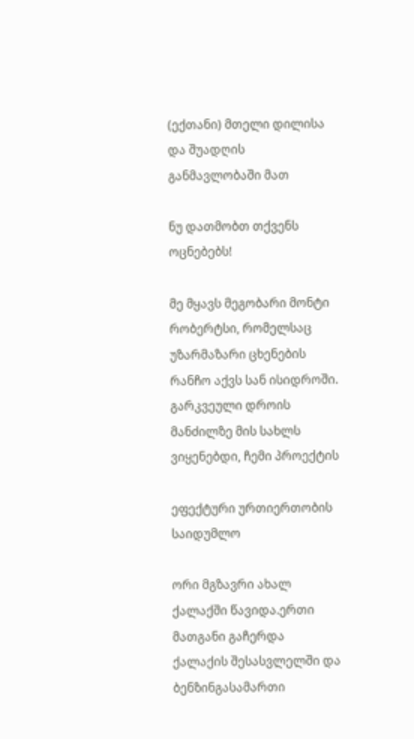(ექთანი) მთელი დილისა და შუადღის განმავლობაში მათ

ნუ დათმობთ თქვენს ოცნებებს!

მე მყავს მეგობარი მონტი რობერტსი, რომელსაც უზარმაზარი ცხენების რანჩო აქვს სან ისიდროში. გარკვეული დროის მანძილზე მის სახლს ვიყენებდი, ჩემი პროექტის

ეფექტური ურთიერთობის საიდუმლო

ორი მგზავრი ახალ ქალაქში წავიდა.ერთი მათგანი გაჩერდა ქალაქის შესასვლელში და  ბენზინგასამართი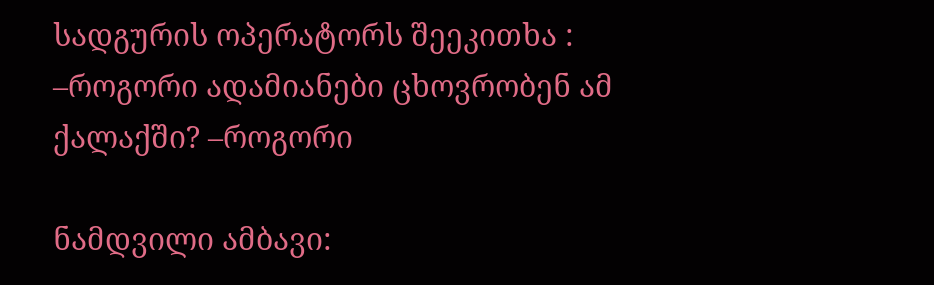სადგურის ოპერატორს შეეკითხა : –როგორი ადამიანები ცხოვრობენ ამ ქალაქში? –როგორი

ნამდვილი ამბავი: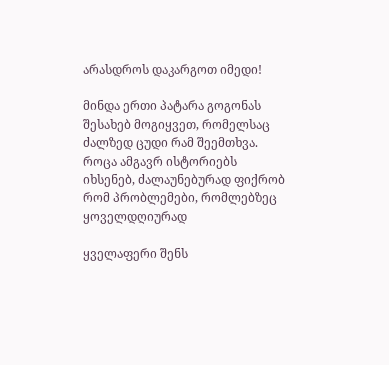არასდროს დაკარგოთ იმედი!

მინდა ერთი პატარა გოგონას შესახებ მოგიყვეთ, რომელსაც  ძალზედ ცუდი რამ შეემთხვა. როცა ამგავრ ისტორიებს იხსენებ, ძალაუნებურად ფიქრობ რომ პრობლემები, რომლებზეც ყოველდღიურად

ყველაფერი შენს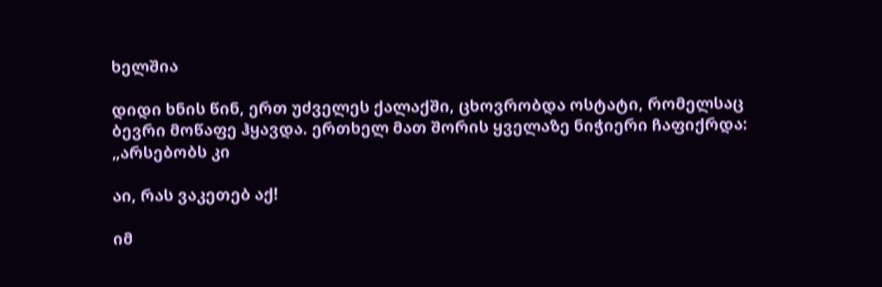ხელშია

დიდი ხნის წინ, ერთ უძველეს ქალაქში, ცხოვრობდა ოსტატი, რომელსაც ბევრი მოწაფე ჰყავდა. ერთხელ მათ შორის ყველაზე ნიჭიერი ჩაფიქრდა: „არსებობს კი

აი, რას ვაკეთებ აქ!

იმ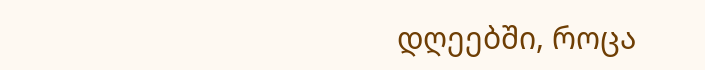დღეებში, როცა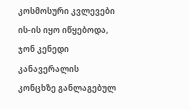კოსმოსური კვლევები ის-ის იყო იწყებოდა, ჯონ კენედი კანავერალის კონცხზე განლაგებულ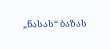„ნასას“ ბაზას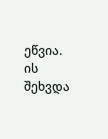ეწვია. ის შეხვდა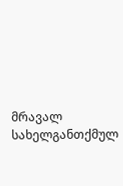მრავალ სახელგანთქმულ